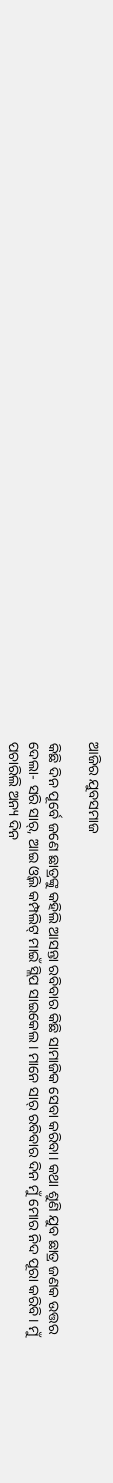ଆଜିର ଯୁବସମାଜ

କିଛି ଦିନ ପୂର୍ବେ ଜଣେ ଛାତ୍ରଙ୍କୁ କହିଲି ଆସନ୍ତା ରବିବାର କିଛି ସାମାଜିକ ସେବା କରିବା। କଥା ଶୁଣି ଯୁବ ଛାତ୍ର ଜଣକ ଉତ୍ତର ଦେଲା- ସରି ସାର୍‌, ଆଇ ଓ୍ବିଲ କମ୍ପଲିଟ୍‌ ମାଇଁ ସ୍ଲିପ ସାଇକେଲ। ମାନେ ସାର୍‌ ରବିବାର ଦିନ ମୁଁ ମୋର ନିଦ ପୂରା କରିବି। ମୁଁ ପଚାରିଲି ଅନ୍ୟ ଦିନ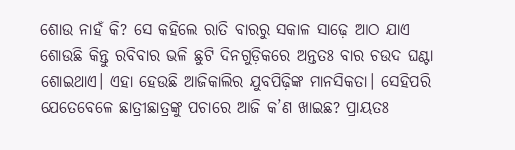ଶୋଉ ନାହଁ କି? ସେ କହିଲେ ରାତି ବାରରୁ ସକାଳ ସାଢ଼େ ଆଠ ଯାଏ ଶୋଉଛି କିନ୍ତୁ ରବିବାର ଭଳି ଛୁଟି ଦିନଗୁଡ଼ିକରେ ଅନ୍ତତଃ ବାର ଚଉଦ ଘଣ୍ଟା ଶୋଇଥାଏ। ଏହା ହେଉଛି ଆଜିକାଲିର ଯୁବପିଢ଼ିଙ୍କ ମାନସିକତା। ସେହିପରି ଯେତେବେଳେ ଛାତ୍ରୀଛାତ୍ରଙ୍କୁ ପଚାରେ ଆଜି କ’ଣ ଖାଇଛ? ପ୍ରାୟତଃ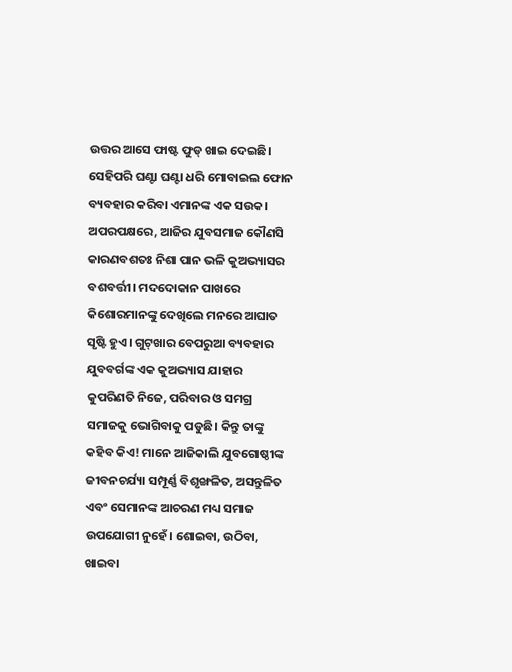ଉତ୍ତର ଆସେ ଫାଷ୍ଟ ଫୁଡ୍‌ ଖାଇ ଦେଇଛି। ସେହିପରି ଘଣ୍ଟା ଘଣ୍ଟା ଧରି ମୋବାଇଲ ଫୋନ ବ୍ୟବହାର କରିବା ଏମାନଙ୍କ ଏକ ସଉକ। ଅପରପକ୍ଷରେ, ଆଜିର ଯୁବସମାଜ କୌଣସି କାରଣବଶତଃ ନିଶା ପାନ ଭଳି କୁଅଭ୍ୟାସର ବଶବର୍ତ୍ତୀ। ମଦଦୋକାନ ପାଖରେ କିଶୋରମାନଙ୍କୁ ଦେଖିଲେ ମନରେ ଆଘାତ ସୃଷ୍ଟି ହୁଏ। ଗୁଟ୍‌ଖାର ବେପରୁଆ ବ୍ୟବହାର ଯୁବବର୍ଗଙ୍କ ଏକ କୁଅଭ୍ୟାସ ଯାହାର କୁପରିଣତି ନିଜେ, ପରିବାର ଓ ସମଗ୍ର ସମାଜକୁ ଭୋଗିବାକୁ ପଡୁଛି। କିନ୍ତୁ ତାଙ୍କୁ କହିବ କିଏ! ମାନେ ଆଜିକାଲି ଯୁବଗୋଷ୍ଠୀଙ୍କ ଜୀବନଚର୍ଯ୍ୟା ସମ୍ପୂର୍ଣ୍ଣ ବିଶୃଙ୍ଖଳିତ, ଅସନ୍ତୁଳିତ ଏବଂ ସେମାନଙ୍କ ଆଚରଣ ମଧ୍ୟ ସମାଜ ଉପଯୋଗୀ ନୁହେଁ। ଶୋଇବା, ଉଠିବା, ଖାଇବା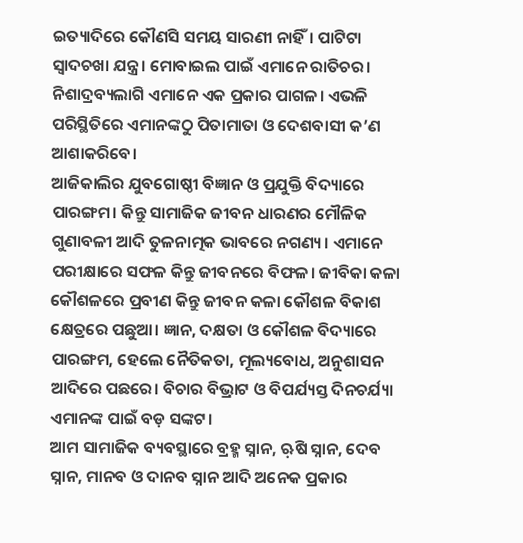ଇତ୍ୟାଦିରେ କୌଣସି ସମୟ ସାରଣୀ ନାହିଁ। ପାଟିଟା ସ୍ବାଦଚଖା ଯନ୍ତ୍ର। ମୋବାଇଲ ପାଇଁ ଏମାନେ ରାତିଚର। ନିଶାଦ୍ରବ୍ୟଲାଗି ଏମାନେ ଏକ ପ୍ରକାର ପାଗଳ। ଏଭଳି ପରିସ୍ଥିତିରେ ଏମାନଙ୍କଠୁ ପିତାମାତା ଓ ଦେଶବାସୀ କ’ଣ ଆଶାକରିବେ।
ଆଜିକାଲିର ଯୁବଗୋଷ୍ଠୀ ବିଜ୍ଞାନ ଓ ପ୍ରଯୁକ୍ତି ବିଦ୍ୟାରେ ପାରଙ୍ଗମ। କିନ୍ତୁ ସାମାଜିକ ଜୀବନ ଧାରଣର ମୌଳିକ ଗୁଣାବଳୀ ଆଦି ତୁଳନାତ୍ମକ ଭାବରେ ନଗଣ୍ୟ। ଏମାନେ ପରୀକ୍ଷାରେ ସଫଳ କିନ୍ତୁ ଜୀବନରେ ବିଫଳ। ଜୀବିକା କଳା କୌଶଳରେ ପ୍ରବୀଣ କିନ୍ତୁ ଜୀବନ କଳା କୌଶଳ ବିକାଶ କ୍ଷେତ୍ରରେ ପଛୁଆ। ଜ୍ଞାନ, ଦକ୍ଷତା ଓ କୌଶଳ ବିଦ୍ୟାରେ ପାରଙ୍ଗମ, ହେଲେ ନୈତିକତା, ମୂଲ୍ୟବୋଧ, ଅନୁଶାସନ ଆଦିରେ ପଛରେ। ବିଚାର ବିଭ୍ରାଟ ଓ ବିପର୍ଯ୍ୟସ୍ତ ଦିନଚର୍ଯ୍ୟା ଏମାନଙ୍କ ପାଇଁ ବଡ଼ ସଙ୍କଟ।
ଆମ ସାମାଜିକ ବ୍ୟବସ୍ଥାରେ ବ୍ରହ୍ମ ସ୍ନାନ, ଋ଼ଷି ସ୍ନାନ, ଦେବ ସ୍ନାନ, ମାନବ ଓ ଦାନବ ସ୍ନାନ ଆଦି ଅନେକ ପ୍ରକାର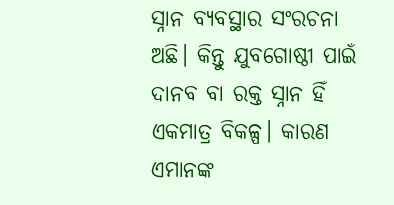ସ୍ନାନ ବ୍ୟବସ୍ଥାର ସଂରଚନା ଅଛି। କିନ୍ତୁ ଯୁବଗୋଷ୍ଠୀ ପାଇଁ ଦାନବ ବା ରକ୍ତ ସ୍ନାନ ହିଁ ଏକମାତ୍ର ବିକଳ୍ପ। କାରଣ ଏମାନଙ୍କ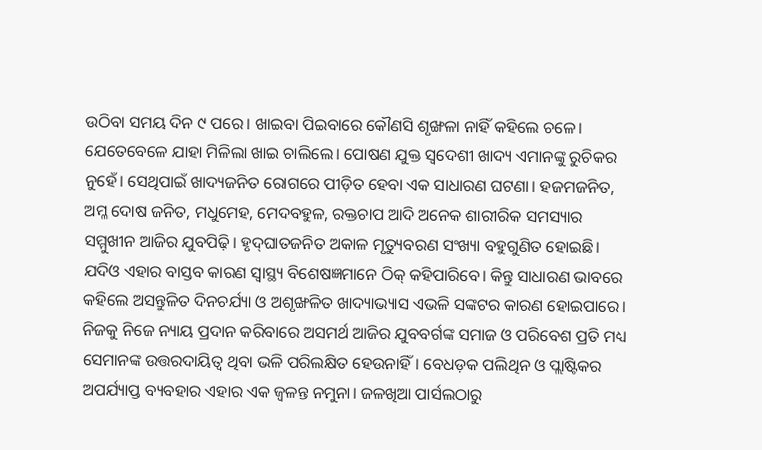ଉଠିବା ସମୟ ଦିନ ୯ ପରେ। ଖାଇବା ପିଇବାରେ କୌଣସି ଶୃଙ୍ଖଳା ନାହିଁ କହିଲେ ଚଳେ। ଯେତେବେଳେ ଯାହା ମିଳିଲା ଖାଇ ଚାଲିଲେ। ପୋଷଣ ଯୁକ୍ତ ସ୍ବଦେଶୀ ଖାଦ୍ୟ ଏମାନଙ୍କୁ ରୁଚିକର ନୁହେଁ। ସେଥିପାଇଁ ଖାଦ୍ୟଜନିତ ରୋଗରେ ପୀଡ଼ିତ ହେବା ଏକ ସାଧାରଣ ଘଟଣା। ହଜମଜନିତ, ଅମ୍ଳ ଦୋଷ ଜନିତ, ମଧୁମେହ, ମେଦବହୁଳ, ରକ୍ତଚାପ ଆଦି ଅନେକ ଶାରୀରିକ ସମସ୍ୟାର ସମ୍ମୁଖୀନ ଆଜିର ଯୁବପିଢ଼ି। ହୃଦ୍‌ଘାତଜନିତ ଅକାଳ ମୃତ୍ୟୁବରଣ ସଂଖ୍ୟା ବହୁଗୁଣିତ ହୋଇଛି। ଯଦିଓ ଏହାର ବାସ୍ତବ କାରଣ ସ୍ବାସ୍ଥ୍ୟ ବିଶେଷଜ୍ଞମାନେ ଠିକ୍‌ କହିପାରିବେ। କିନ୍ତୁ ସାଧାରଣ ଭାବରେ କହିଲେ ଅସନ୍ତୁଳିତ ଦିନଚର୍ଯ୍ୟା ଓ ଅଶୃଙ୍ଖଳିତ ଖାଦ୍ୟାଭ୍ୟାସ ଏଭଳି ସଙ୍କଟର କାରଣ ହୋଇପାରେ।
ନିଜକୁ ନିଜେ ନ୍ୟାୟ ପ୍ରଦାନ କରିବାରେ ଅସମର୍ଥ ଆଜିର ଯୁବବର୍ଗଙ୍କ ସମାଜ ଓ ପରିବେଶ ପ୍ରତି ମଧ୍ୟ ସେମାନଙ୍କ ଉତ୍ତରଦାୟିତ୍ୱ ଥିବା ଭଳି ପରିଲକ୍ଷିତ ହେଉନାହିଁ। ବେଧଡ଼କ ପଲିଥିନ ଓ ପ୍ଲାଷ୍ଟିକର ଅପର୍ଯ୍ୟାପ୍ତ ବ୍ୟବହାର ଏହାର ଏକ ଜ୍ୱଳନ୍ତ ନମୁନା। ଜଳଖିଆ ପାର୍ସଲଠାରୁ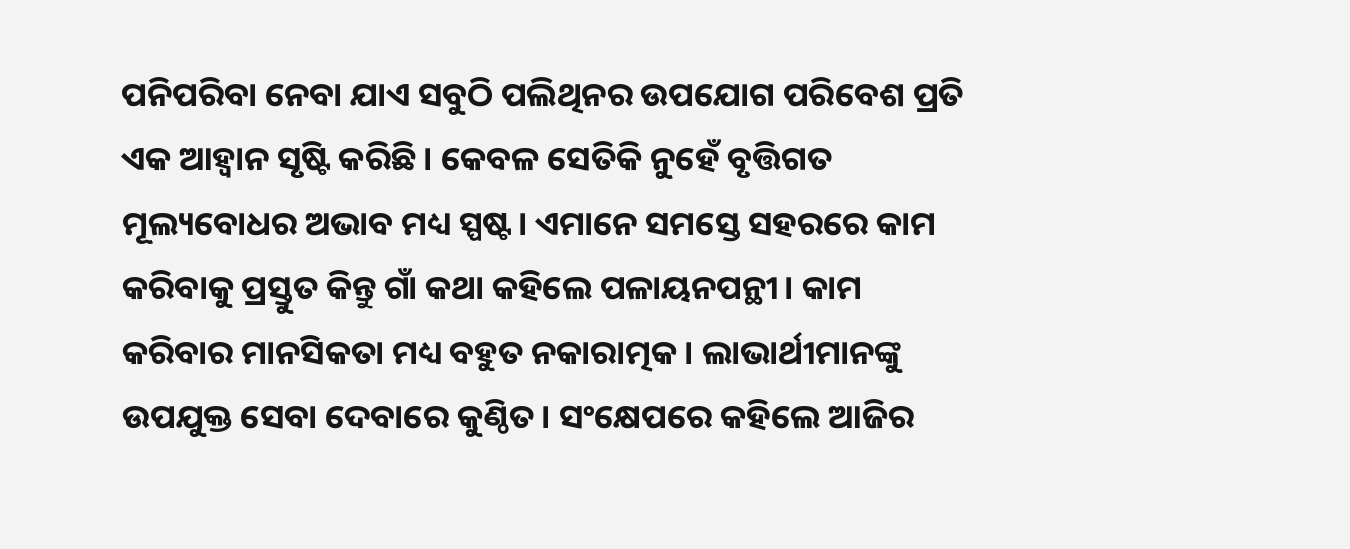ପନିପରିବା ନେବା ଯାଏ ସବୁଠି ପଲିଥିନର ଉପଯୋଗ ପରିବେଶ ପ୍ରତି ଏକ ଆହ୍ବାନ ସୃଷ୍ଟି କରିଛି। କେବଳ ସେତିକି ନୁହେଁ ବୃତ୍ତିଗତ ମୂଲ୍ୟବୋଧର ଅଭାବ ମଧ୍ୟ ସ୍ପଷ୍ଟ। ଏମାନେ ସମସ୍ତେ ସହରରେ କାମ କରିବାକୁ ପ୍ରସ୍ତୁତ କିନ୍ତୁ ଗାଁ କଥା କହିଲେ ପଳାୟନପନ୍ଥୀ। କାମ କରିବାର ମାନସିକତା ମଧ୍ୟ ବହୁତ ନକାରାତ୍ମକ। ଲାଭାର୍ଥୀମାନଙ୍କୁ ଉପଯୁକ୍ତ ସେବା ଦେବାରେ କୁଣ୍ଠିତ। ସଂକ୍ଷେପରେ କହିଲେ ଆଜିର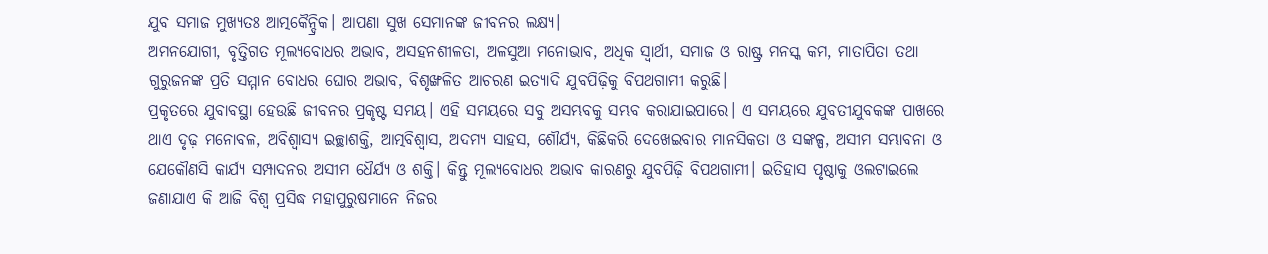ଯୁବ ସମାଜ ମୁଖ୍ୟତଃ ଆତ୍ମକୈନ୍ଦ୍ରିକ। ଆପଣା ସୁଖ ସେମାନଙ୍କ ଜୀବନର ଲକ୍ଷ୍ୟ।
ଅମନଯୋଗୀ, ବୃତ୍ତିଗତ ମୂଲ୍ୟବୋଧର ଅଭାବ, ଅସହନଶୀଳତା, ଅଳସୁଆ ମନୋଭାବ, ଅଧିକ ସ୍ବାର୍ଥୀ, ସମାଜ ଓ ରାଷ୍ଟ୍ର ମନସ୍କ କମ, ମାତାପିତା ତଥା ଗୁରୁଜନଙ୍କ ପ୍ରତି ସମ୍ମାନ ବୋଧର ଘୋର ଅଭାବ, ବିଶୃଙ୍ଖଳିତ ଆଚରଣ ଇତ୍ୟାଦି ଯୁବପିଢ଼ିକୁ ବିପଥଗାମୀ କରୁଛି।
ପ୍ରକୃତରେ ଯୁବାବସ୍ଥା ହେଉଛି ଜୀବନର ପ୍ରକୃଷ୍ଟ ସମୟ। ଏହି ସମୟରେ ସବୁ ଅସମ୍ଭବକୁ ସମ୍ଭବ କରାଯାଇପାରେ। ଏ ସମୟରେ ଯୁବତୀଯୁବକଙ୍କ ପାଖରେ ଥାଏ ଦୃଢ଼ ମନୋବଳ, ଅବିଶ୍ବାସ୍ୟ ଇଚ୍ଛାଶକ୍ତି, ଆତ୍ମବିଶ୍ବାସ, ଅଦମ୍ୟ ସାହସ, ଶୌର୍ଯ୍ୟ, କିଛିକରି ଦେଖେଇବାର ମାନସିକତା ଓ ସଙ୍କଳ୍ପ, ଅସୀମ ସମ୍ଭାବନା ଓ ଯେକୌଣସି କାର୍ଯ୍ୟ ସମ୍ପାଦନର ଅସୀମ ଧୈର୍ଯ୍ୟ ଓ ଶକ୍ତି। କିନ୍ତୁ ମୂଲ୍ୟବୋଧର ଅଭାବ କାରଣରୁ ଯୁବପିଢ଼ି ବିପଥଗାମୀ। ଇତିହାସ ପୃଷ୍ଠାକୁ ଓଲଟାଇଲେ ଜଣାଯାଏ କି ଆଜି ବିଶ୍ବ ପ୍ରସିଦ୍ଧ ମହାପୁରୁଷମାନେ ନିଜର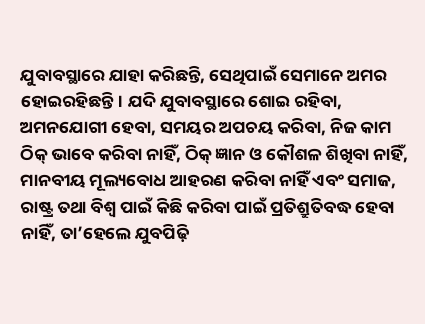ଯୁବାବସ୍ଥାରେ ଯାହା କରିଛନ୍ତି, ସେଥିପାଇଁ ସେମାନେ ଅମର ହୋଇରହିଛନ୍ତି। ଯଦି ଯୁବାବସ୍ଥାରେ ଶୋଇ ରହିବା, ଅମନଯୋଗୀ ହେବା, ସମୟର ଅପଚୟ କରିବା, ନିଜ କାମ ଠିକ୍‌ ଭାବେ କରିବା ନାହିଁ, ଠିକ୍‌ ଜ୍ଞାନ ଓ କୌଶଳ ଶିଖିବା ନାହିଁ, ମାନବୀୟ ମୂଲ୍ୟବୋଧ ଆହରଣ କରିବା ନାହିଁ ଏବଂ ସମାଜ, ରାଷ୍ଟ୍ର ତଥା ବିଶ୍ବ ପାଇଁ କିଛି କରିବା ପାଇଁ ପ୍ରତିଶ୍ରୁତିବଦ୍ଧ ହେବା ନାହିଁ, ତା’ହେଲେ ଯୁବପିଢ଼ି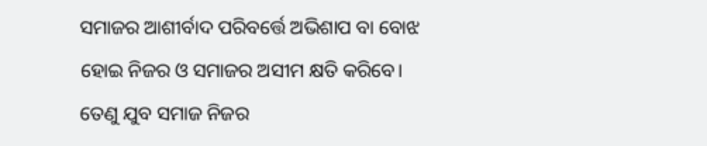ସମାଜର ଆଶୀର୍ବାଦ ପରିବର୍ତ୍ତେ ଅଭିଶାପ ବା ବୋଝ ହୋଇ ନିଜର ଓ ସମାଜର ଅସୀମ କ୍ଷତି କରିବେ। ତେଣୁ ଯୁବ ସମାଜ ନିଜର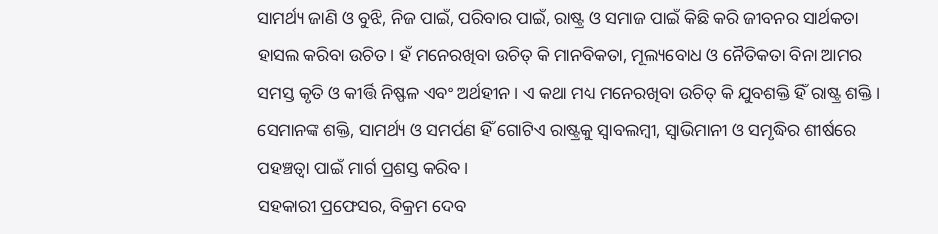ସାମର୍ଥ୍ୟ ଜାଣି ଓ ବୁଝି, ନିଜ ପାଇଁ, ପରିବାର ପାଇଁ, ରାଷ୍ଟ୍ର ଓ ସମାଜ ପାଇଁ କିଛି କରି ଜୀବନର ସାର୍ଥକତା ହାସଲ କରିବା ଉଚିତ। ହଁ ମନେରଖିବା ଉଚିତ୍‌ କି ମାନବିକତା, ମୂଲ୍ୟବୋଧ ଓ ନୈତିକତା ବିନା ଆମର ସମସ୍ତ କୃତି ଓ କୀର୍ତ୍ତି ନିଷ୍ଫଳ ଏବଂ ଅର୍ଥହୀନ। ଏ କଥା ମଧ୍ୟ ମନେରଖିବା ଉଚିତ୍‌ କି ଯୁବଶକ୍ତି ହିଁ ରାଷ୍ଟ୍ର ଶକ୍ତି। ସେମାନଙ୍କ ଶକ୍ତି, ସାମର୍ଥ୍ୟ ଓ ସମର୍ପଣ ହିଁ ଗୋଟିଏ ରାଷ୍ଟ୍ରକୁ ସ୍ବାବଲମ୍ବୀ, ସ୍ବାଭିମାନୀ ଓ ସମୃଦ୍ଧିର ଶୀର୍ଷରେ ପହଞ୍ଚତ୍ବା ପାଇଁ ମାର୍ଗ ପ୍ରଶସ୍ତ କରିବ।
ସହକାରୀ ପ୍ରଫେସର, ବିକ୍ରମ ଦେବ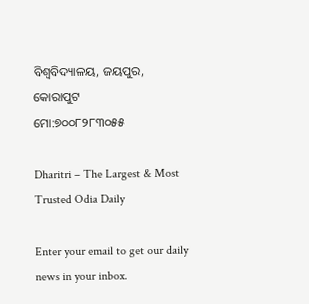ବିଶ୍ବବିଦ୍ୟାଳୟ, ଜୟପୁର, କୋରାପୁଟ
ମୋ:୭୦୦୮୨୮୩୦୫୫

Dharitri – The Largest & Most Trusted Odia Daily

Enter your email to get our daily news in your inbox.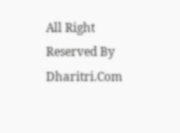All Right Reserved By Dharitri.Com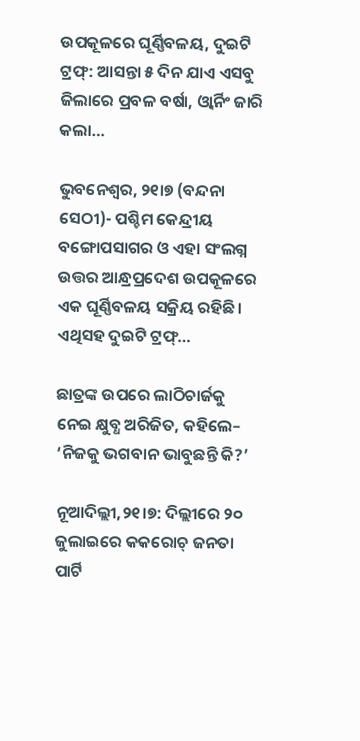ଉପକୂଳରେ ଘୂର୍ଣ୍ଣିବଳୟ, ଦୁଇଟି ଟ୍ରଫ୍‌: ଆସନ୍ତା ୫ ଦିନ ଯାଏ ଏସବୁ ଜିଲାରେ ପ୍ରବଳ ବର୍ଷା, ଓ୍ବାର୍ନିଂ ଜାରି କଲା…

ଭୁବନେଶ୍ୱର, ୨୧ା୭ (ବନ୍ଦନା ସେଠୀ)- ପଶ୍ଚିମ କେନ୍ଦ୍ରୀୟ ବଙ୍ଗୋପସାଗର ଓ ଏହା ସଂଲଗ୍ନ ଉତ୍ତର ଆନ୍ଧ୍ରପ୍ରଦେଶ ଉପକୂଳରେ ଏକ ଘୂର୍ଣ୍ଣିବଳୟ ସକ୍ରିୟ ରହିଛି। ଏଥିସହ ଦୁଇଟି ଟ୍ରଫ୍‌…

ଛାତ୍ରଙ୍କ ଉପରେ ଲାଠିଚାର୍ଜକୁ ନେଇ କ୍ଷୁବ୍ଧ ଅରିଜିତ, କହିଲେ– ‘ନିଜକୁ ଭଗବାନ ଭାବୁଛନ୍ତି କି?’

ନୂଆଦିଲ୍ଲୀ,୨୧।୭: ଦିଲ୍ଲୀରେ ୨୦ ଜୁଲାଇରେ କକରୋଚ୍ ଜନତା ପାର୍ଟି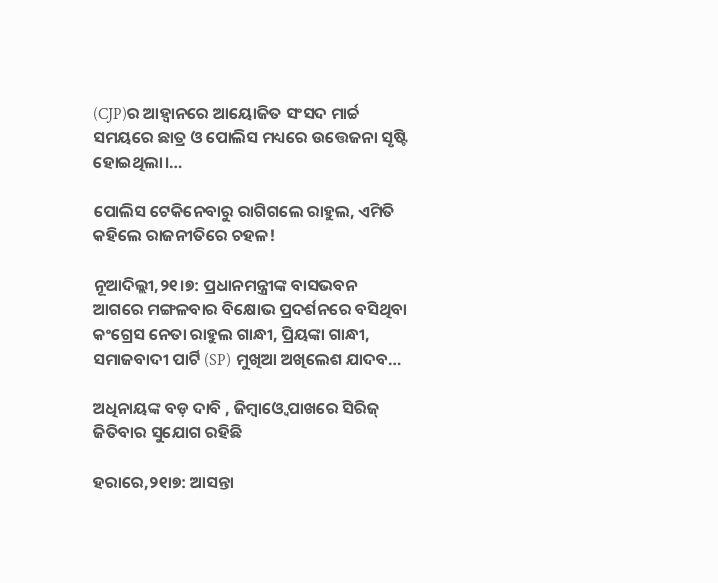(CJP)ର ଆହ୍ୱାନରେ ଆୟୋଜିତ ସଂସଦ ମାର୍ଚ୍ଚ ସମୟରେ ଛାତ୍ର ଓ ପୋଲିସ ମଧ୍ୟରେ ଉତ୍ତେଜନା ସୃଷ୍ଟି ହୋଇଥିଲା।…

ପୋଲିସ ଟେକିନେବାରୁ ରାଗିଗଲେ ରାହୁଲ, ଏମିତି କହିଲେ ରାଜନୀତିରେ ଚହଳ!

ନୂଆଦିଲ୍ଲୀ,୨୧।୭: ପ୍ରଧାନମନ୍ତ୍ରୀଙ୍କ ବାସଭବନ ଆଗରେ ମଙ୍ଗଳବାର ବିକ୍ଷୋଭ ପ୍ରଦର୍ଶନରେ ବସିଥିବା କଂଗ୍ରେସ ନେତା ରାହୁଲ ଗାନ୍ଧୀ, ପ୍ରିୟଙ୍କା ଗାନ୍ଧୀ, ସମାଜବାଦୀ ପାର୍ଟି (SP) ମୁଖିଆ ଅଖିଲେଶ ଯାଦବ…

ଅଧିନାୟଙ୍କ ବଡ଼ ଦାବି , ଜିମ୍ବାଓ୍ବେ ପାଖରେ ସିରିଜ୍‌ ଜିତିବାର ସୁଯୋଗ ରହିଛି

ହରାରେ,୨୧ା୭: ଆସନ୍ତା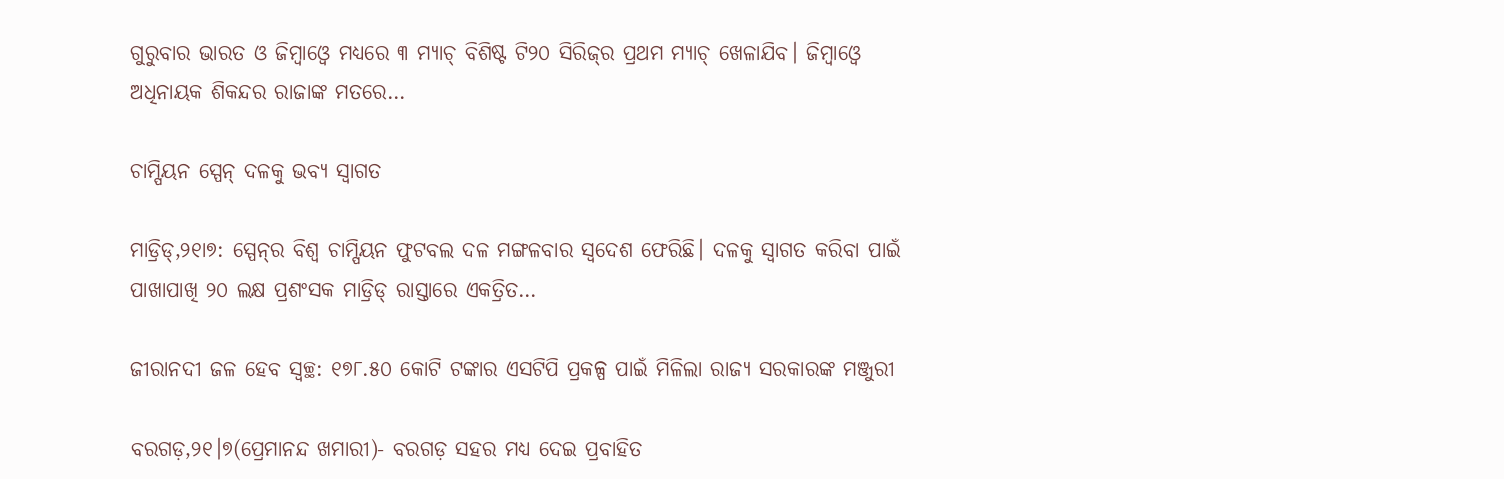ଗୁରୁବାର ଭାରତ ଓ ଜିମ୍ବାଓ୍ବେ ମଧ୍ୟରେ ୩ ମ୍ୟାଚ୍‌ ବିଶିଷ୍ଟ ଟି୨୦ ସିରିଜ୍‌ର ପ୍ରଥମ ମ୍ୟାଚ୍‌ ଖେଳାଯିବ। ଜିମ୍ବାଓ୍ବେ ଅଧିନାୟକ ଶିକନ୍ଦର ରାଜାଙ୍କ ମତରେ…

ଚାମ୍ପିୟନ ସ୍ପେନ୍‌ ଦଳକୁ ଭବ୍ୟ ସ୍ବାଗତ

ମାଡ୍ରିଡ୍‌,୨୧ା୭: ସ୍ପେନ୍‌ର ବିଶ୍ୱ ଚାମ୍ପିୟନ ଫୁଟବଲ ଦଳ ମଙ୍ଗଳବାର ସ୍ବଦେଶ ଫେରିଛି। ଦଳକୁ ସ୍ବାଗତ କରିବା ପାଇଁ ପାଖାପାଖି ୨୦ ଲକ୍ଷ ପ୍ରଶଂସକ ମାଡ୍ରିଡ୍‌ ରାସ୍ତାରେ ଏକତ୍ରିତ…

ଜୀରାନଦୀ ଜଳ ହେବ ସ୍ବଚ୍ଛ: ୧୭୮.୫୦ କୋଟି ଟଙ୍କାର ଏସଟିପି ପ୍ରକଳ୍ପ ପାଇଁ ମିଳିଲା ରାଜ୍ୟ ସରକାରଙ୍କ ମଞ୍ଜୁରୀ

ବରଗଡ଼,୨୧।୭(ପ୍ରେମାନନ୍ଦ ଖମାରୀ)- ବରଗଡ଼ ସହର ମଧ୍ୟ ଦେଇ ପ୍ରବାହିତ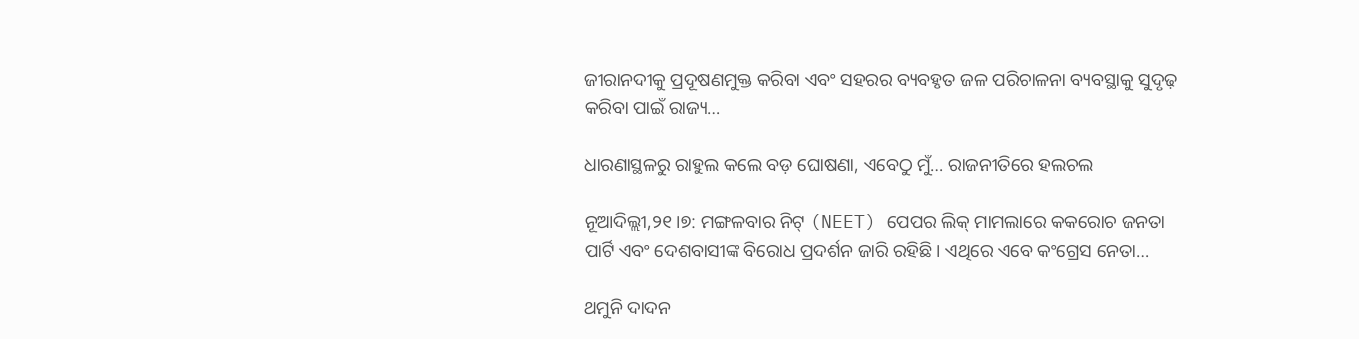ଜୀରାନଦୀକୁ ପ୍ରଦୂଷଣମୁକ୍ତ କରିବା ଏବଂ ସହରର ବ୍ୟବହୃତ ଜଳ ପରିଚାଳନା ବ୍ୟବସ୍ଥାକୁ ସୁଦୃଢ଼ କରିବା ପାଇଁ ରାଜ୍ୟ…

ଧାରଣାସ୍ଥଳରୁ ରାହୁଲ କଲେ ବଡ଼ ଘୋଷଣା, ଏବେଠୁ ମୁଁ… ରାଜନୀତିରେ ହଲଚଲ

ନୂଆଦିଲ୍ଲୀ,୨୧।୭: ମଙ୍ଗଳବାର ନିଟ୍ (NEET) ପେପର ଲିକ୍ ମାମଲାରେ କକରୋଚ ଜନତା ପାର୍ଟି ଏବଂ ଦେଶବାସୀଙ୍କ ବିରୋଧ ପ୍ରଦର୍ଶନ ଜାରି ରହିଛି। ଏଥିରେ ଏବେ କଂଗ୍ରେସ ନେତା…

ଥମୁନି ଦାଦନ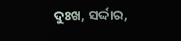ଦୁଃଖ, ସର୍ଦ୍ଦାର,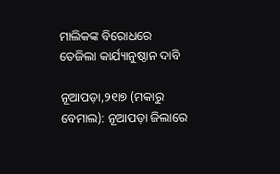ମାଲିକଙ୍କ ବିରୋଧରେ ତେଜିଲା କାର୍ଯ୍ୟାନୁଷ୍ଠାନ ଦାବି

ନୂଆପଡ଼ା,୨୧ା୭ (ମକାରୁ ବେମାଲ): ନୂଆପଡ଼ା ଜିଲାରେ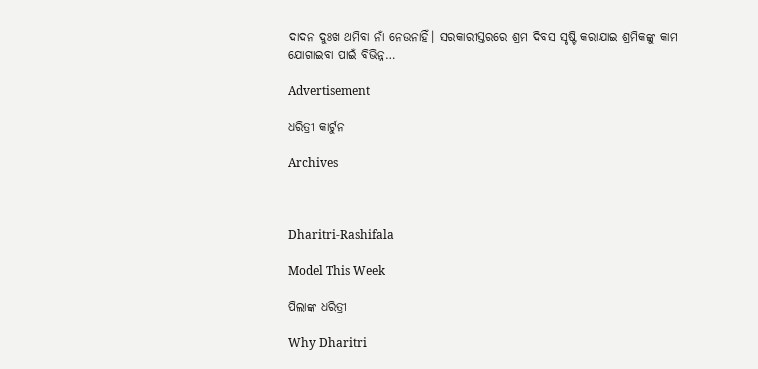ଦାଦନ ଦୁଃଖ ଥମିବା ନାଁ ନେଉନାହିଁ। ସରକାରୀସ୍ତରରେ ଶ୍ରମ ଦିବସ ସୃଷ୍ଟି କରାଯାଇ ଶ୍ରମିକଙ୍କୁ କାମ ଯୋଗାଇବା ପାଇଁ ବିଭିନ୍ନ…

Advertisement

ଧରିତ୍ରୀ କାର୍ଟୁନ

Archives



Dharitri-Rashifala

Model This Week

ପିଲାଙ୍କ ଧରିତ୍ରୀ

Why Dharitri